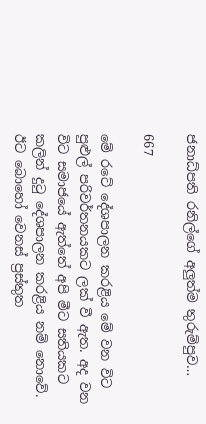ජනාධ්පති රනිල්ගේ අලුත්ම තුරුම්පුව…

667

මේ රටේ දේශපාලන කරළිය මේ වන විට පුළුල් පරිවර්තනයකට ලක් වී ඇත. අද වන විට සමාජයේ ඇත්තේ අපි මීට සතියකට කලින් දුටු දේශපාලන කරළිය නම් නොවේ. ඊට බොහෝ වෙනස් ප්‍රස්තුත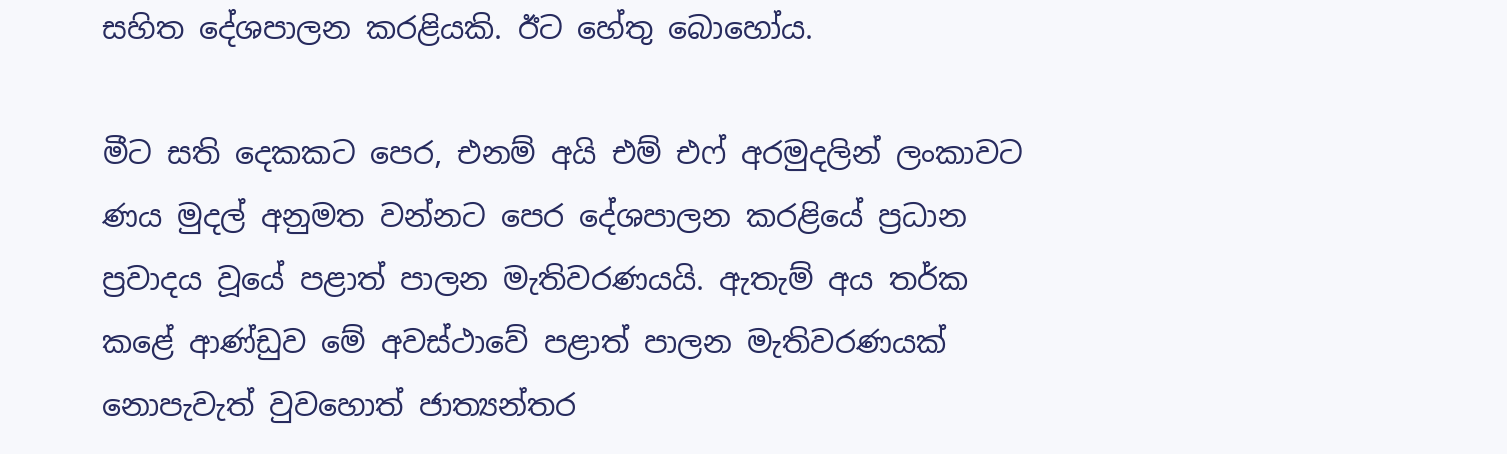සහිත දේශපාලන කරළියකි. ඊට හේතු බොහෝය.

මීට සති දෙකකට පෙර, එනම් අයි එම් එෆ් අරමුදලින් ලංකාවට ණය මුදල් අනුමත වන්නට පෙර දේශපාලන කරළියේ ප්‍රධාන ප්‍රවාදය වූයේ පළාත් පාලන මැතිවරණයයි. ඇතැම් අය තර්ක කළේ ආණ්ඩුව මේ අවස්ථාවේ පළාත් පාලන මැතිවරණයක් නොපැවැත් වුවහොත් ජාත්‍යන්තර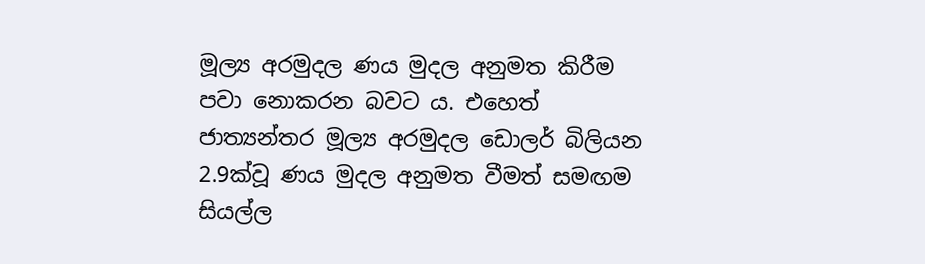මූල්‍ය අරමුදල ණය මුදල අනුමත කිරීම පවා නොකරන බවට ය. එහෙත් ජාත්‍යන්තර මූල්‍ය අරමුදල ඩොලර් බිලියන 2.9ක්වූ ණය මුදල අනුමත වීමත් සමඟම සියල්ල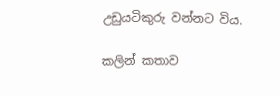උඩුයටිකුරු වන්නට විය.

කලින් කතාව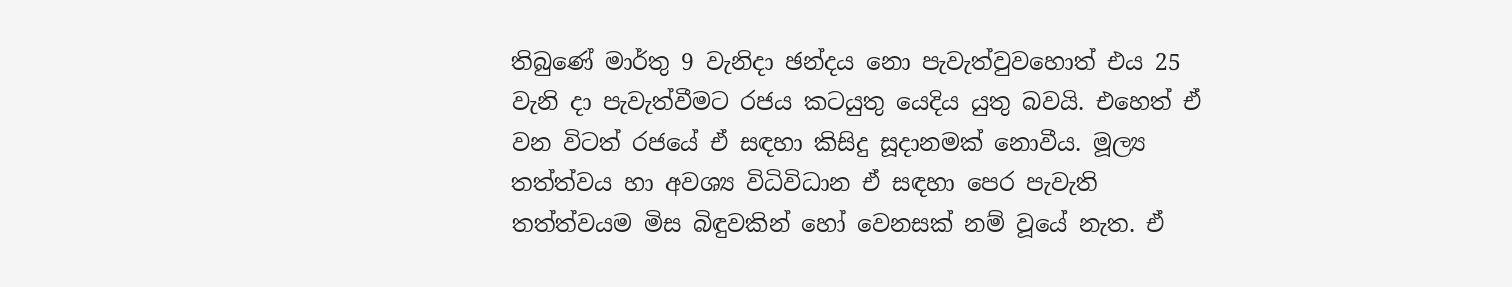තිබුණේ මාර්තු 9 වැනිදා ඡන්දය නො පැවැත්වුවහොත් එය 25 වැනි දා පැවැත්වීමට රජය කටයුතු යෙදිය යුතු බවයි. එහෙත් ඒ වන විටත් රජයේ ඒ සඳහා කිසිදු සූදානමක් නොවීය. මූල්‍ය තත්ත්වය හා අවශ්‍ය විධිවිධාන ඒ සඳහා පෙර පැවැති තත්ත්වයම මිස බිඳුවකින් හෝ වෙනසක් නම් වූයේ නැත. ඒ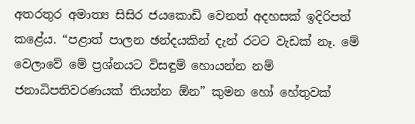අතරතුර අමාත්‍ය සිසිර ජයකොඩි වෙනත් අදහසක් ඉදිරිපත් කළේය. “පළාත් පාලන ඡන්දයකින් දැන් රටට වැඩක් නෑ. මේ වෙලාවේ මේ ප්‍රශ්නයට විසඳුම් හොයන්න නම් ජනාධිපතිවරණයක් තියන්න ඕන” කුමන හෝ හේතුවක්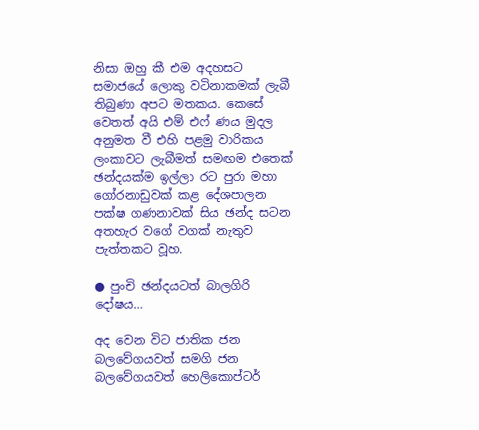නිසා ඔහු කී එම අදහසට සමාජයේ ලොකු වටිනාකමක් ලැබී තිබුණා අපට මතකය. කෙසේ වෙතත් අයි එම් එෆ් ණය මුදල අනුමත වී එහි පළමු වාරිකය ලංකාවට ලැබීමත් සමඟම එතෙක් ඡන්දයක්ම ඉල්ලා රට පුරා මහා ගෝරනාඩුවක් කළ දේශපාලන පක්ෂ ගණනාවක් සිය ඡන්ද සටන අතහැර වගේ වගක් නැතුව පැත්තකට වූහ.

● පුංචි ඡන්දයටත් බාලගිරි දෝෂය…

අද වෙන විට ජාතික ජන බලවේගයවත් සමගි ජන බලවේගයවත් හෙලිකොප්ටර්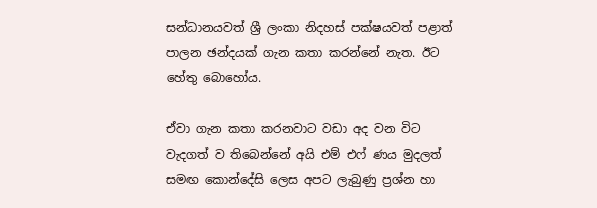සන්ධානයවත් ශ්‍රී ලංකා නිදහස් පක්ෂයවත් පළාත් පාලන ඡන්දයක් ගැන කතා කරන්නේ නැත. ඊට හේතු බොහෝය.

ඒවා ගැන කතා කරනවාට වඩා අද වන විට වැදගත් ව තිබෙන්නේ අයි එම් එෆ් ණය මුදලත් සමඟ කොන්දේසි ලෙස අපට ලැබුණු ප්‍රශ්න හා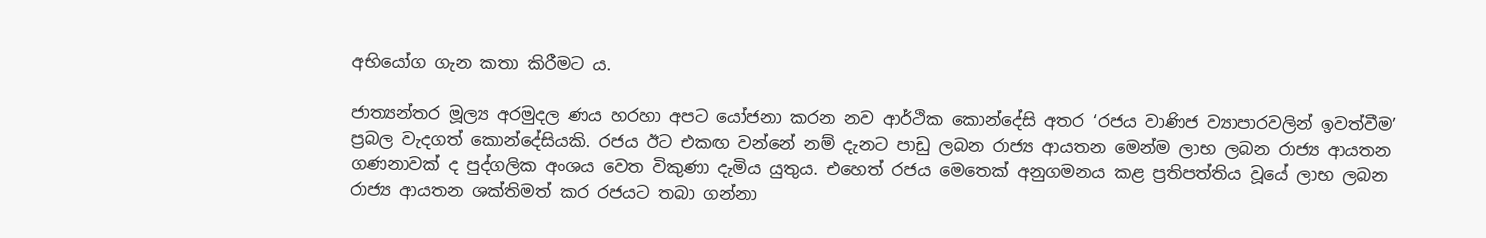අභියෝග ගැන කතා කිරීමට ය.

ජාත්‍යන්තර මූල්‍ය අරමුදල ණය හරහා අපට යෝජනා කරන නව ආර්ථික කොන්දේසි අතර ‘රජය වාණිජ ව්‍යාපාරවලින් ඉවත්වීම’ ප්‍රබල වැදගත් කොන්දේසියකි. රජය ඊට එකඟ වන්නේ නම් දැනට පාඩු ලබන රාජ්‍ය ආයතන මෙන්ම ලාභ ලබන රාජ්‍ය ආයතන ගණනාවක් ද පුද්ගලික අංශය වෙත විකුණා දැමිය යුතුය. එහෙත් රජය මෙතෙක් අනුගමනය කළ ප්‍රතිපත්තිය වූයේ ලාභ ලබන රාජ්‍ය ආයතන ශක්තිමත් කර රජයට තබා ගන්නා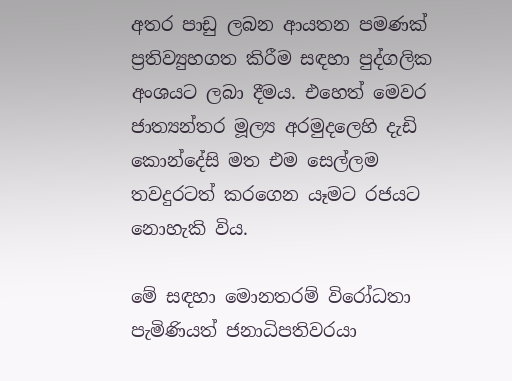අතර පාඩු ලබන ආයතන පමණක් ප්‍රතිව්‍යුහගත කිරීම සඳහා පුද්ගලික අංශයට ලබා දීමය. එහෙත් මෙවර ජාත්‍යන්තර මූල්‍ය අරමුදලෙහි දැඩි කොන්දේසි මත එම සෙල්ලම තවදුරටත් කරගෙන යෑමට රජයට නොහැකි විය.

මේ සඳහා මොනතරම් විරෝධතා පැමිණියත් ජනාධිපතිවරයා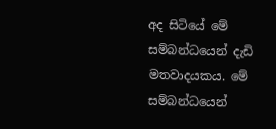අද සිටියේ මේ සම්බන්ධයෙන් දැඩි මතවාදයකය. මේ සම්බන්ධයෙන්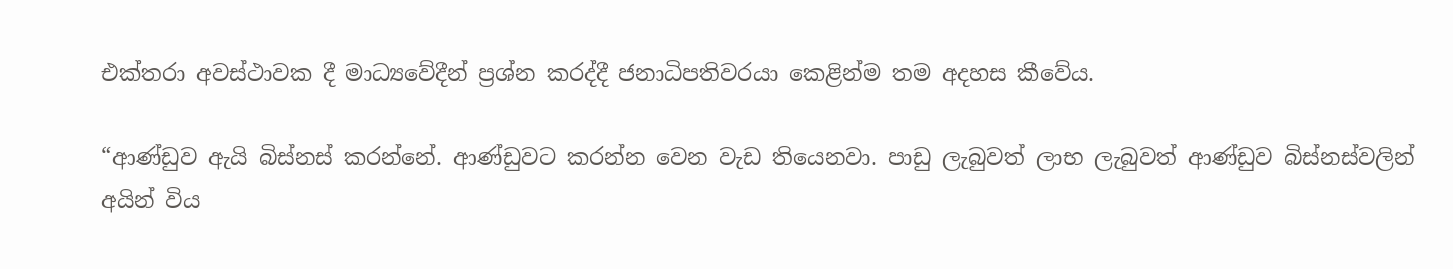එක්තරා අවස්ථාවක දී මාධ්‍යවේදීන් ප්‍රශ්න කරද්දී ජනාධිපතිවරයා කෙළින්ම තම අදහස කීවේය.

“ආණ්ඩුව ඇයි බිස්නස් කරන්නේ. ආණ්ඩුවට කරන්න වෙන වැඩ තියෙනවා. පාඩු ලැබුවත් ලාභ ලැබුවත් ආණ්ඩුව බිස්නස්වලින් අයින් විය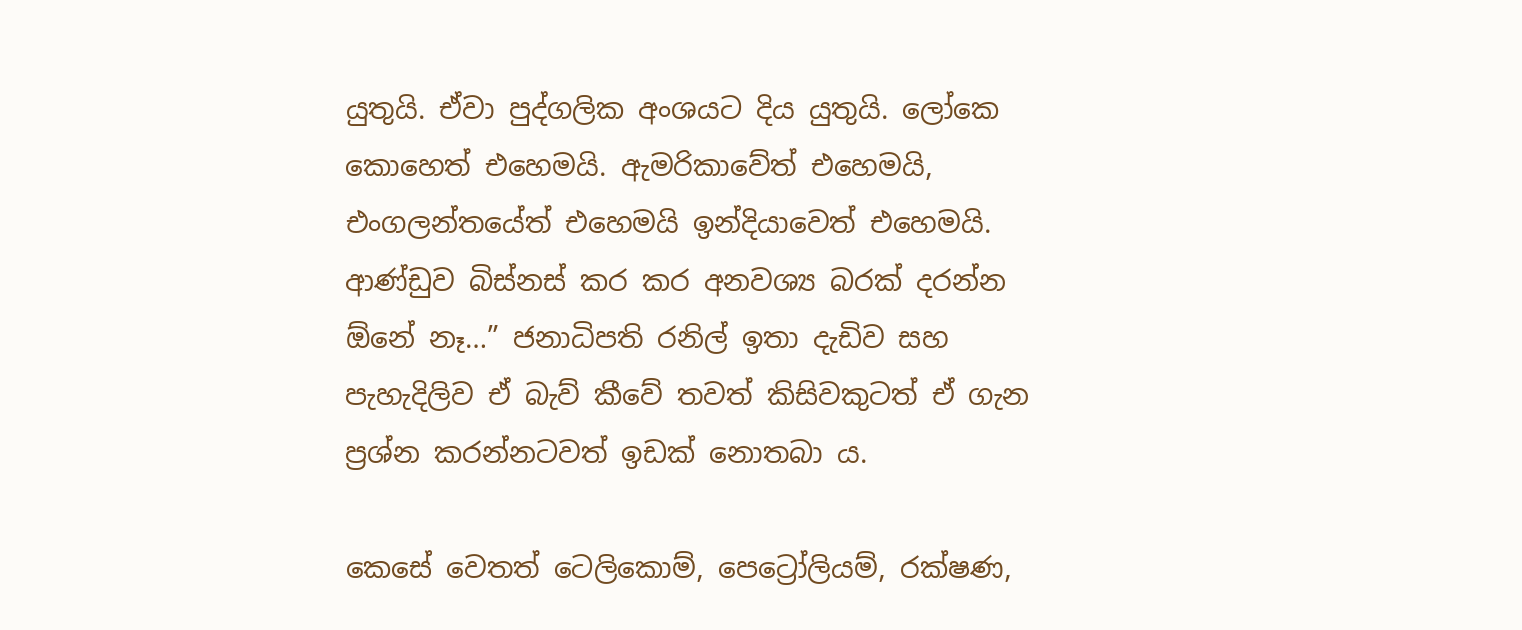යුතුයි. ඒවා පුද්ගලික අංශයට දිය යුතුයි. ලෝකෙ කොහෙත් එහෙමයි. ඇමරිකාවේත් එහෙමයි, එංගලන්තයේත් එහෙමයි ඉන්දියාවෙත් එහෙමයි. ආණ්ඩුව බිස්නස් කර කර අනවශ්‍ය බරක් දරන්න ඕනේ නෑ…” ජනාධිපති රනිල් ඉතා දැඩිව සහ පැහැදිලිව ඒ බැව් කීවේ තවත් කිසිවකුටත් ඒ ගැන ප්‍රශ්න කරන්නටවත් ඉඩක් නොතබා ය.

කෙසේ වෙතත් ටෙලිකොම්, පෙට්‍රෝලියම්, රක්ෂණ,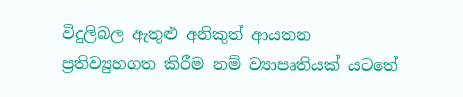විදුලිබල ඇතුළු අනිකුත් ආයතන ප්‍රතිව්‍යුහගත කිරීම නම් ව්‍යාපෘතියක් යටතේ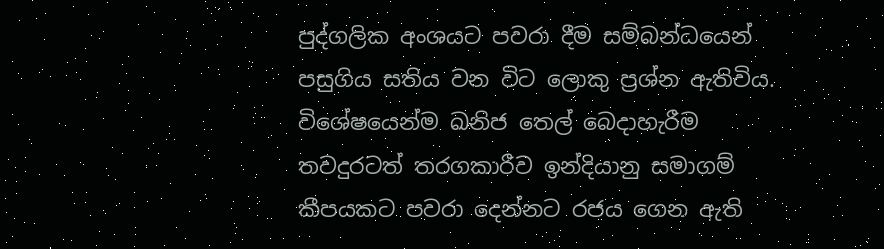පුද්ගලික අංශයට පවරා දීම සම්බන්ධයෙන් පසුගිය සතිය වන විට ලොකු ප්‍රශ්න ඇතිවිය. විශේෂයෙන්ම ඛනිජ තෙල් බෙදාහැරීම තවදුරටත් තරගකාරීව ඉන්දියානු සමාගම් කීපයකට පවරා දෙන්නට රජය ගෙන ඇති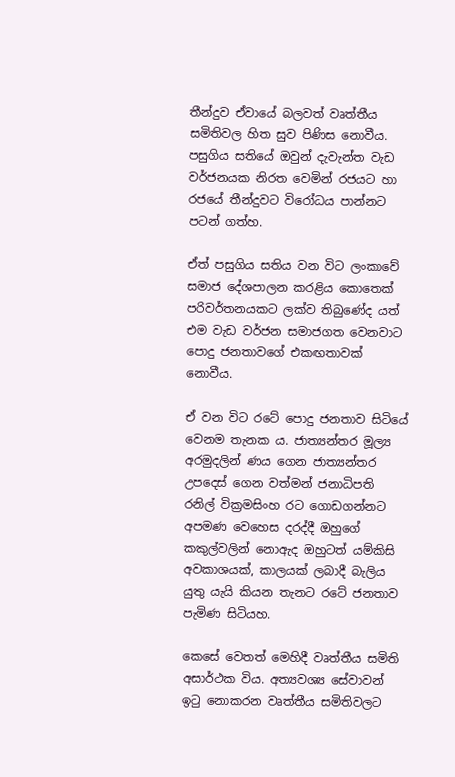තීන්දුව ඒවායේ බලවත් වෘත්තීය සමිතිවල හිත සුව පිණිස නොවීය. පසුගිය සතියේ ඔවුන් දැවැන්ත වැඩ වර්ජනයක නිරත වෙමින් රජයට හා රජයේ තීන්දුවට විරෝධය පාන්නට පටන් ගත්හ.

ඒත් පසුගිය සතිය වන විට ලංකාවේ සමාජ දේශපාලන කරළිය කොතෙක් පරිවර්තනයකට ලක්ව තිබුණේද යත් එම වැඩ වර්ජන සමාජගත වෙනවාට පොදු ජනතාවගේ එකඟතාවක් නොවීය.

ඒ වන විට රටේ පොදු ජනතාව සිටියේ වෙනම තැනක ය. ජාත්‍යන්තර මූල්‍ය අරමුදලින් ණය ගෙන ජාත්‍යන්තර උපදෙස් ගෙන වත්මන් ජනාධිපති රනිල් වික්‍රමසිංහ රට ගොඩගන්නට අපමණ වෙහෙස දරද්දී ඔහුගේ කකුල්වලින් නොඇද ඔහුටත් යම්කිසි අවකාශයක්, කාලයක් ලබාදී බැලිය යුතු යැයි කියන තැනට රටේ ජනතාව පැමිණ සිටියහ.

කෙසේ වෙතත් මෙහිදී වෘත්තීය සමිති අසාර්ථක විය. අත්‍යවශ්‍ය සේවාවන් ඉටු නොකරන වෘත්තීය සමිතිවලට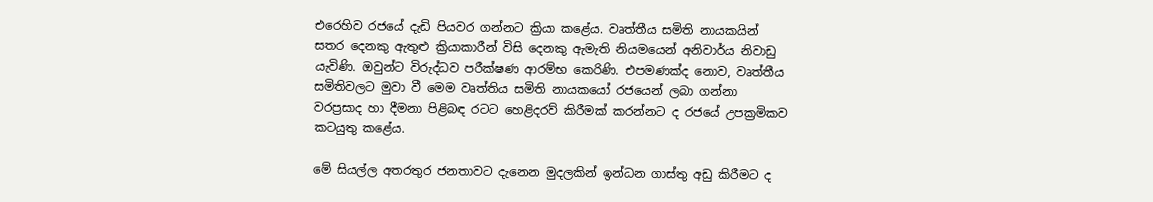එරෙහිව රජයේ දැඩි පියවර ගන්නට ක්‍රියා කළේය. වෘත්තීය සමිති නායකයින් සතර දෙනකු ඇතුළු ක්‍රියාකාරීන් විසි දෙනකු ඇමැති නියමයෙන් අනිවාර්ය නිවාඩු යැවිණි. ඔවුන්ට විරුද්ධව පරීක්ෂණ ආරම්භ කෙරිණි. එපමණක්ද නොව, වෘත්තීය සමිතිවලට මුවා වී මෙම වෘත්තිය සමිති නායකයෝ රජයෙන් ලබා ගන්නා වරප්‍රසාද හා දීමනා පිළිබඳ රටට හෙළිදරව් කිරීමක් කරන්නට ද රජයේ උපක්‍රමිකව කටයුතු කළේය.

මේ සියල්ල අතරතුර ජනතාවට දැනෙන මුදලකින් ඉන්ධන ගාස්තු අඩු කිරීමට ද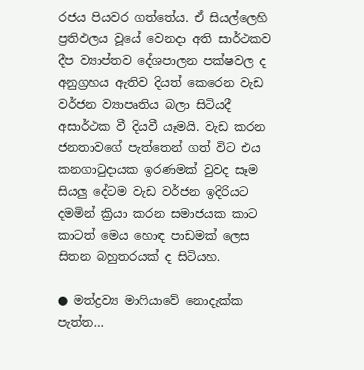රජය පියවර ගත්තේය. ඒ සියල්ලෙහි ප්‍රතිඵලය වූයේ වෙනදා අති සාර්ථකව දීප ව්‍යාප්තව දේශපාලන පක්ෂවල ද අනුග්‍රහය ඇතිව දියත් කෙරෙන වැඩ වර්ජන ව්‍යාපෘතිය බලා සිටියදී අසාර්ථක වී දියවී යෑමයි. වැඩ කරන ජනතාවගේ පැත්තෙන් ගත් විට එය කනගාටුදායක ඉරණමක් වුවද සෑම සියලු දේටම වැඩ වර්ජන ඉදිරියට දමමින් ක්‍රියා කරන සමාජයක කාට කාටත් මෙය හොඳ පාඩමක් ලෙස සිතන බහුතරයක් ද සිටියහ.

● මත්ද්‍රව්‍ය මාෆියාවේ නොදැක්ක පැත්ත…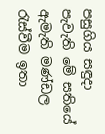පසුගිය සඳුදා පැවැති මේ සතියේ ඇමැති මණ්ඩල රැස්වීම ඉතා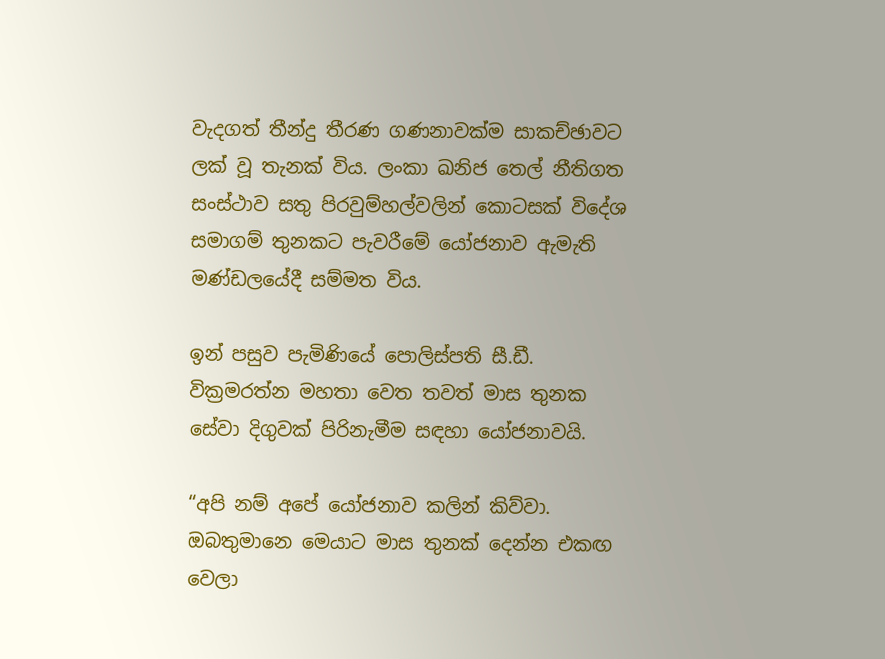වැදගත් තීන්දු තීරණ ගණනාවක්ම සාකච්ඡාවට ලක් වූ තැනක් විය. ලංකා ඛනිජ තෙල් නීතිගත සංස්ථාව සතු පිරවුම්හල්වලින් කොටසක් විදේශ සමාගම් තුනකට පැවරීමේ යෝජනාව ඇමැති මණ්ඩලයේදී සම්මත විය.

ඉන් පසුව පැමිණියේ පොලිස්පති සී.ඩී. වික්‍රමරත්න මහතා වෙත තවත් මාස තුනක සේවා දිගුවක් පිරිනැමීම සඳහා යෝජනාවයි.

“අපි නම් අපේ යෝජනාව කලින් කිව්වා. ඔබතුමානෙ මෙයාට මාස තුනක් දෙන්න එකඟ වෙලා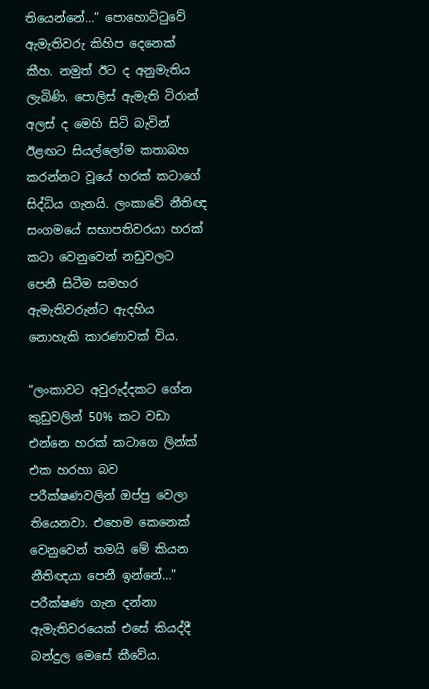තියෙන්නේ…” පොහොට්ටුවේ ඇමැතිවරු කිහිප දෙනෙක් කීහ. නමුත් ඊට ද අනුමැතිය ලැබිණි. පොලිස් ඇමැති ටිරාන් අලස් ද මෙහි සිටි බැවින් ඊළඟට සියල්ලෝම කතාබහ කරන්නට වූයේ හරක් කටාගේ සිද්ධිය ගැනයි. ලංකාවේ නීතිඥ සංගමයේ සභාපතිවරයා හරක් කටා වෙනුවෙන් නඩුවලට පෙනී සිටීම සමහර ඇමැතිවරුන්ට ඇදහිය නොහැකි කාරණාවක් විය.

“ලංකාවට අවුරුද්දකට ගේන කුඩුවලින් 50% කට වඩා එන්නෙ හරක් කටාගෙ ලින්ක් එක හරහා බව පරීක්ෂණවලින් ඔප්පු වෙලා තියෙනවා. එහෙම කෙනෙක් වෙනුවෙන් තමයි මේ කියන නීතිඥයා පෙනී ඉන්නේ…” පරීක්ෂණ ගැන දන්නා ඇමැතිවරයෙක් එසේ කියද්දී බන්දුල මෙසේ කීවේය.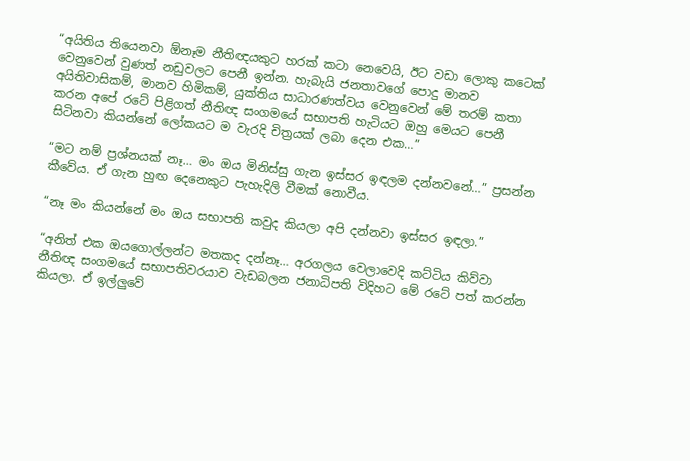“අයිතිය තියෙනවා ඕනෑම නීතිඥයකුට හරක් කටා නෙවෙයි, ඊට වඩා ලොකු කටෙක් වෙනුවෙන් වුණත් නඩුවලට පෙනී ඉන්න. හැබැයි ජනතාවගේ පොදු මානව අයිතිවාසිකම්, මානව හිමිකම්, යුක්තිය සාධාරණත්වය වෙනුවෙන් මේ තරම් කතා කරන අපේ රටේ පිළිගත් නීතිඥ සංගමයේ සභාපති හැටියට ඔහු මෙයට පෙනී සිටිනවා කියන්නේ ලෝකයට ම වැරදි චිත්‍රයක් ලබා දෙන එක…”

“මට නම් ප්‍රශ්නයක් නෑ… මං ඔය මිනිස්සු ගැන ඉස්සර ඉඳලම දන්නවනේ…” ප්‍රසන්න කීවේය. ඒ ගැන හුඟ දෙනෙකුට පැහැදිලි වීමක් නොවීය.

“නෑ මං කියන්නේ මං ඔය සභාපති කවුද කියලා අපි දන්නවා ඉස්සර ඉඳලා.”

“අනිත් එක ඔයගොල්ලන්ට මතකද දන්නෑ… අරගලය වෙලාවෙදි කට්ටිය කිව්වා නීතිඥ සංගමයේ සභාපතිවරයාව වැඩබලන ජනාධිපති විදිහට මේ රටේ පත් කරන්න කියලා. ඒ ඉල්ලුවේ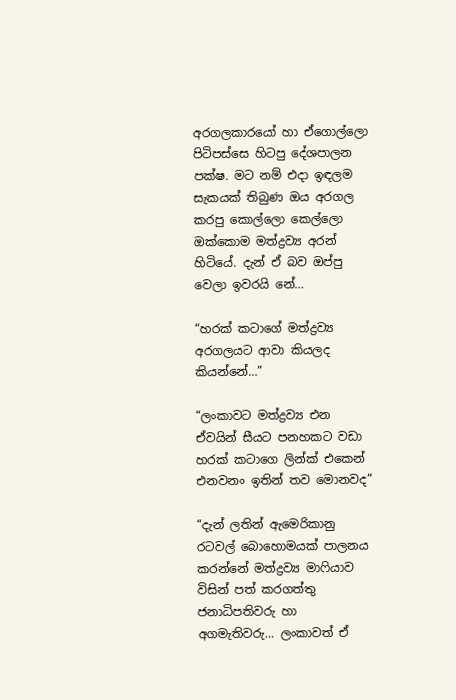අරගලකාරයෝ හා ඒගොල්ලො පිටිපස්සෙ හිටපු දේශපාලන පක්ෂ. මට නම් එදා ඉඳලම සැකයක් තිබුණ ඔය අරගල කරපු කොල්ලො කෙල්ලො ඔක්කොම මත්ද්‍රව්‍ය අරන් හිටියේ. දැන් ඒ බව ඔප්පු වෙලා ඉවරයි නේ…

“හරක් කටාගේ මත්ද්‍රව්‍ය අරගලයට ආවා කියලද කියන්නේ…”

“ලංකාවට මත්ද්‍රව්‍ය එන ඒවයින් සීයට පනහකට වඩා හරක් කටාගෙ ලින්ක් එකෙන් එනවනං ඉතින් තව මොනවද”

“දැන් ලතින් ඇමෙරිකානු රටවල් බොහොමයක් පාලනය කරන්නේ මත්ද්‍රව්‍ය මාෆියාව විසින් පත් කරගත්තු ජනාධිපතිවරු හා අගමැතිවරු… ලංකාවත් ඒ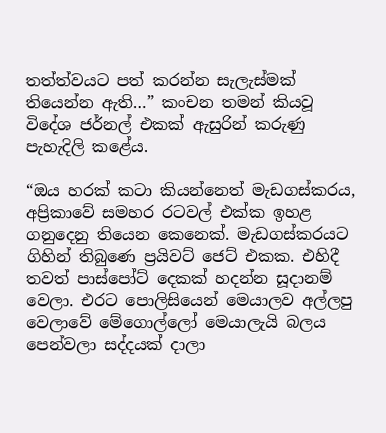තත්ත්වයට පත් කරන්න සැලැස්මක් තියෙන්න ඇති…” කංචන තමන් කියවූ විදේශ ජර්නල් එකක් ඇසුරින් කරුණු පැහැදිලි කළේය.

“ඔය හරක් කටා කියන්නෙත් මැඩගස්කරය, අප්‍රිකාවේ සමහර රටවල් එක්ක ඉහළ ගනුදෙනු තියෙන කෙනෙක්. මැඩගස්කරයට ගිහින් තිබුණෙ ප්‍රයිවට් ජෙට් එකක. එහිදී තවත් පාස්පෝට් දෙකක් හදන්න සූදානම් වෙලා. එරට පොලිසියෙන් මෙයාලව අල්ලපු වෙලාවේ මේගොල්ලෝ මෙයාලැයි බලය පෙන්වලා සද්දයක් දාලා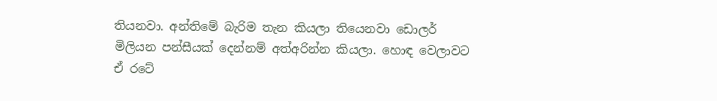තියනවා. අන්තිමේ බැරිම තැන කියලා තියෙනවා ඩොලර් මිලියන පන්සීයක් දෙන්නම් අත්අරින්න කියලා. හොඳ වෙලාවට ඒ රටේ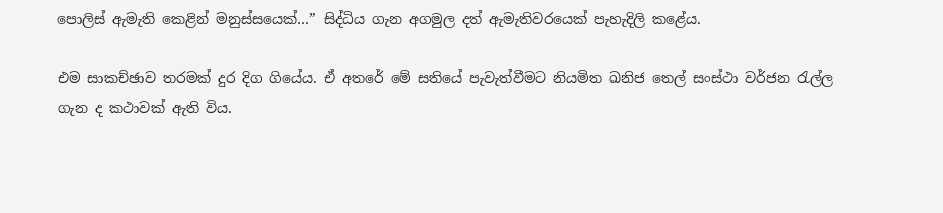පොලිස් ඇමැති කෙළින් මනුස්සයෙක්…” සිද්ධිය ගැන අගමුල දත් ඇමැතිවරයෙක් පැහැදිලි කළේය.

එම සාකච්ඡාව තරමක් දුර දිග ගියේය. ඒ අතරේ මේ සතියේ පැවැත්වීමට නියමිත ඛනිජ තෙල් සංස්ථා වර්ජන රැල්ල ගැන ද කථාවක් ඇති විය.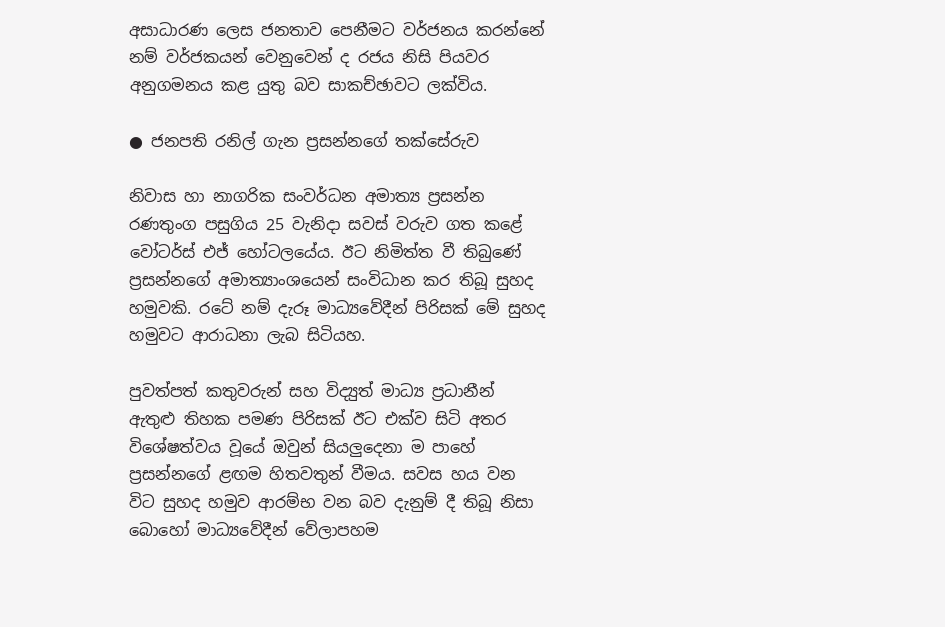අසාධාරණ ලෙස ජනතාව පෙනීමට වර්ජනය කරන්නේ නම් වර්ජකයන් වෙනුවෙන් ද රජය නිසි පියවර අනුගමනය කළ යුතු බව සාකච්ඡාවට ලක්විය.

● ජනපති රනිල් ගැන ප්‍රසන්නගේ තක්සේරුව

නිවාස හා නාගරික සංවර්ධන අමාත්‍ය ප්‍රසන්න රණතුංග පසුගිය 25 වැනිදා සවස් වරුව ගත කළේ වෝටර්ස් එජ් හෝටලයේය. ඊට නිමිත්ත වී තිබුණේ ප්‍රසන්නගේ අමාත්‍යාංශයෙන් සංවිධාන කර තිබූ සුහද හමුවකි. රටේ නම් දැරූ මාධ්‍යවේදීන් පිරිසක් මේ සුහද හමුවට ආරාධනා ලැබ සිටියහ.

පුවත්පත් කතුවරුන් සහ විද්‍යුත් මාධ්‍ය ප්‍රධානීන් ඇතුළු තිහක පමණ පිරිසක් ඊට එක්ව සිටි අතර විශේෂත්වය වූයේ ඔවුන් සියලුදෙනා ම පාහේ ප්‍රසන්නගේ ළඟම හිතවතුන් වීමය. සවස හය වන විට සුහද හමුව ආරම්භ වන බව දැනුම් දී තිබූ නිසා බොහෝ මාධ්‍යවේදීන් වේලාපහම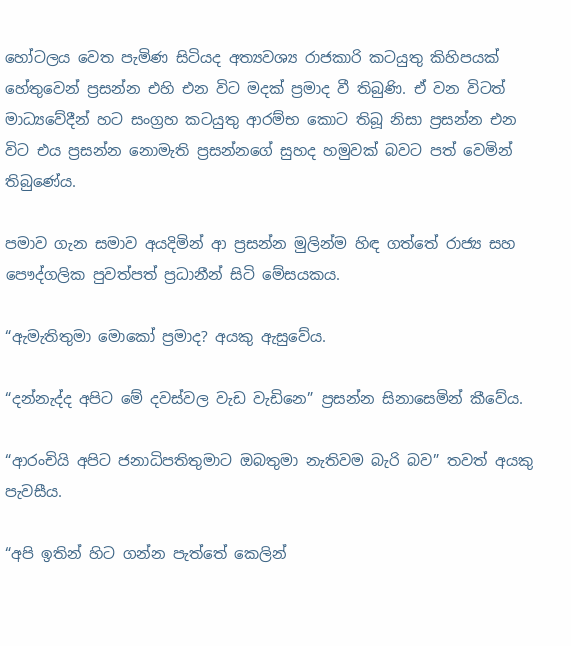හෝටලය වෙත පැමිණ සිටියද අත්‍යවශ්‍ය රාජකාරි කටයුතු කිහිපයක් හේතුවෙන් ප්‍රසන්න එහි එන විට මදක් ප්‍රමාද වී තිබුණි. ඒ වන විටත් මාධ්‍යවේදීන් හට සංග්‍රහ කටයුතු ආරම්භ කොට තිබූ නිසා ප්‍රසන්න එන විට එය ප්‍රසන්න නොමැති ප්‍රසන්නගේ සුහද හමුවක් බවට පත් වෙමින් තිබුණේය.

පමාව ගැන සමාව අයදිමින් ආ ප්‍රසන්න මුලින්ම හිඳ ගත්තේ රාජ්‍ය සහ පෞද්ගලික පුවත්පත් ප්‍රධානීන් සිටි මේසයකය.

“ඇමැතිතුමා මොකෝ ප්‍රමාද? අයකු ඇසුවේය.

“දන්නැද්ද අපිට මේ දවස්වල වැඩ වැඩිනෙ” ප්‍රසන්න සිනාසෙමින් කීවේය.

“ආරංචියි අපිට ජනාධිපතිතුමාට ඔබතුමා නැතිවම බැරි බව” තවත් අයකු පැවසීය.

“අපි ඉතින් හිට ගන්න පැත්තේ කෙලින්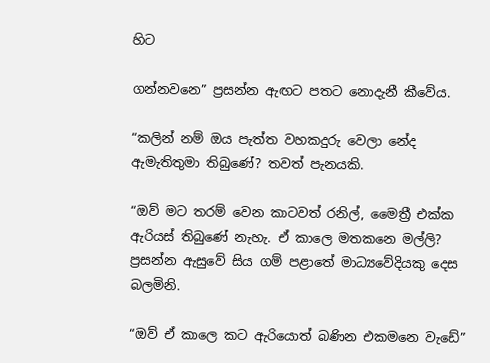හිට

ගන්නවනෙ” ප්‍රසන්න ඇඟට පතට නොදැනී කීවේය.

“කලින් නම් ඔය පැත්ත වහකදුරු වෙලා නේද ඇමැතිතුමා තිබුණේ? තවත් පැනයකි.

“ඔව් මට තරම් වෙන කාටවත් රනිල්, මෛත්‍රී එක්ක ඇරියස් තිබුණේ නැහැ. ඒ කාලෙ මතකනෙ මල්ලි? ප්‍රසන්න ඇසුවේ සිය ගම් පළාතේ මාධ්‍යවේදියකු දෙස බලමිනි.

“ඔව් ඒ කාලෙ කට ඇරියොත් බණින එකමනෙ වැඩේ”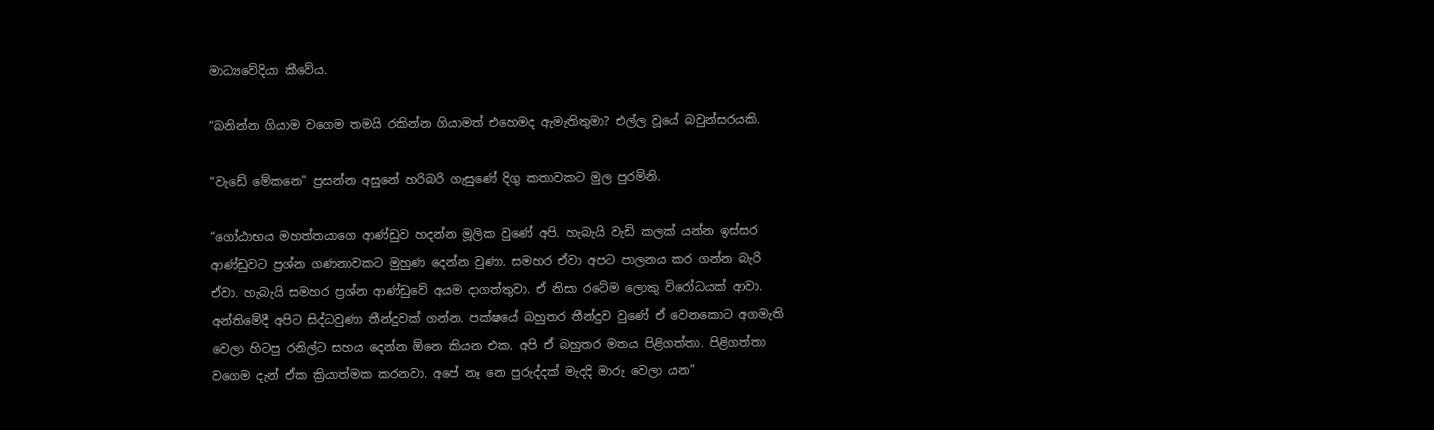මාධ්‍යවේදියා කීවේය.

“බනින්න ගියාම වගෙම තමයි රකින්න ගියාමත් එහෙමද ඇමැතිතුමා? එල්ල වූයේ බවුන්සරයකි.

“වැඩේ මේකනෙ” ප්‍රසන්න අසුනේ හරිබරි ගැසුණේ දිගු කතාවකට මුල පුරමිනි.

“ගෝඨාභය මහත්තයාගෙ ආණ්ඩුව හදන්න මූලික වුණේ අපි. හැබැයි වැඩි කලක් යන්න ඉස්සර ආණ්ඩුවට ප්‍රශ්න ගණනාවකට මුහුණ දෙන්න වුණා. සමහර ඒවා අපට පාලනය කර ගන්න බැරි ඒවා. හැබැයි සමහර ප්‍රශ්න ආණ්ඩුවේ අයම දාගත්තුවා. ඒ නිසා රටේම ලොකු විරෝධයක් ආවා. අන්තිමේදී අපිට සිද්ධවුණා තීන්දුවක් ගන්න. පක්ෂයේ බහුතර තීන්දුව වුණේ ඒ වෙනකොට අගමැති වෙලා හිටපු රනිල්ට සහය දෙන්න ඕනෙ කියන එක. අපි ඒ බහුතර මතය පිළිගත්තා. පිළිගත්තා වගෙම දැන් ඒක ක්‍රියාත්මක කරනවා. අපේ නෑ නෙ පුරුද්දක් මැදදි මාරු වෙලා යන”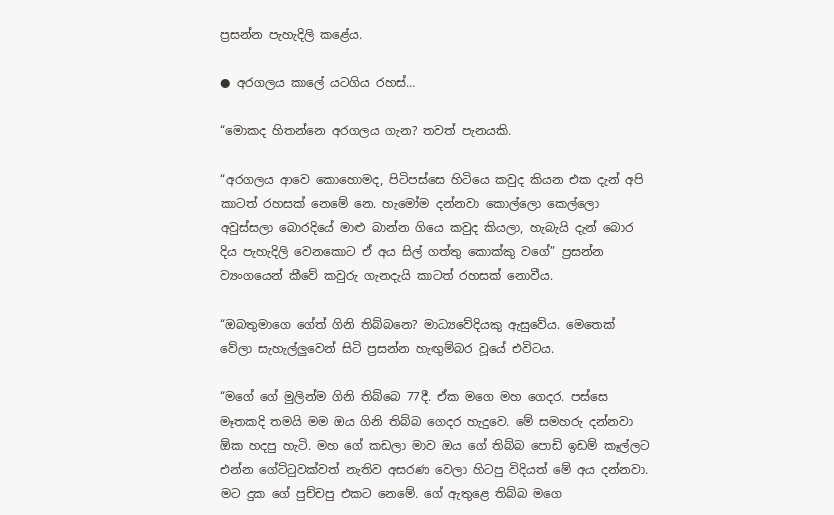ප්‍රසන්න පැහැදිලි කළේය.

● අරගලය කාලේ යටගිය රහස්…

“මොකද හිතන්නෙ අරගලය ගැන? තවත් පැනයකි.

“අරගලය ආවෙ කොහොමද, පිටිපස්සෙ හිටියෙ කවුද කියන එක දැන් අපි කාටත් රහසක් නෙමේ නෙ. හැමෝම දන්නවා කොල්ලො කෙල්ලො අවුස්සලා බොරදියේ මාළු බාන්න ගියෙ කවුද කියලා, හැබැයි දැන් බොර දිය පැහැදිලි වෙනකොට ඒ අය සිල් ගත්තු කොක්කු වගේ” ප්‍රසන්න ව්‍යංගයෙන් කීවේ කවුරු ගැනදැයි කාටත් රහසක් නොවීය.

“ඔබතුමාගෙ ගේත් ගිනි තිබ්බනෙ? මාධ්‍යවේදියකු ඇසුවේය. මෙතෙක් වේලා සැහැල්ලුවෙන් සිටි ප්‍රසන්න හැඟුම්බර වූයේ එවිටය.

“මගේ ගේ මුලින්ම ගිනි තිබ්බෙ 77දී. ඒක මගෙ මහ ගෙදර. පස්සෙ මෑතකදි තමයි මම ඔය ගිනි තිබ්බ ගෙදර හැදුවෙ. මේ සමහරු දන්නවා ඕක හදපු හැටි. මහ ගේ කඩලා මාව ඔය ගේ තිබ්බ පොඩි ඉඩම් කෑල්ලට එන්න ගේට්ටුවක්වත් නැතිව අසරණ වෙලා හිටපු විදියත් මේ අය දන්නවා. මට දුක ගේ පුච්චපු එකට නෙමේ. ගේ ඇතුළෙ තිබ්බ මගෙ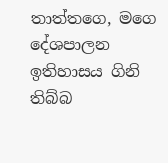තාත්තගෙ, මගෙ දේශපාලන ඉතිහාසය ගිනි තිබ්බ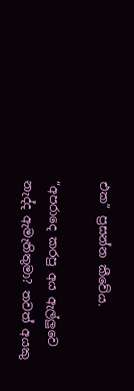එක” ප්‍රසන්න කීවේය.

“අපරාදෙ කරපු අය ඇල්ලුවෙ නැද්ද ඇමැතිතුමා? තවත් අයකු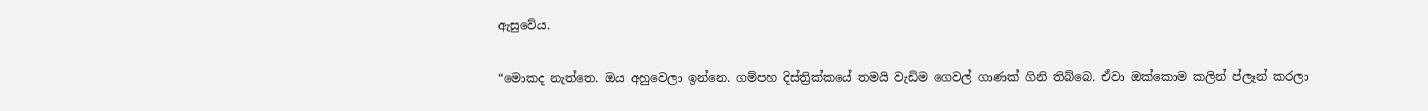ඇසුවේය.

“මොකද නැත්තෙ. ඔය අහුවෙලා ඉන්නෙ. ගම්පහ දිස්ත්‍රික්කයේ තමයි වැඩිම ගෙවල් ගාණක් ගිනි තිබ්බෙ. ඒවා ඔක්කොම කලින් ප්ලෑන් කරලා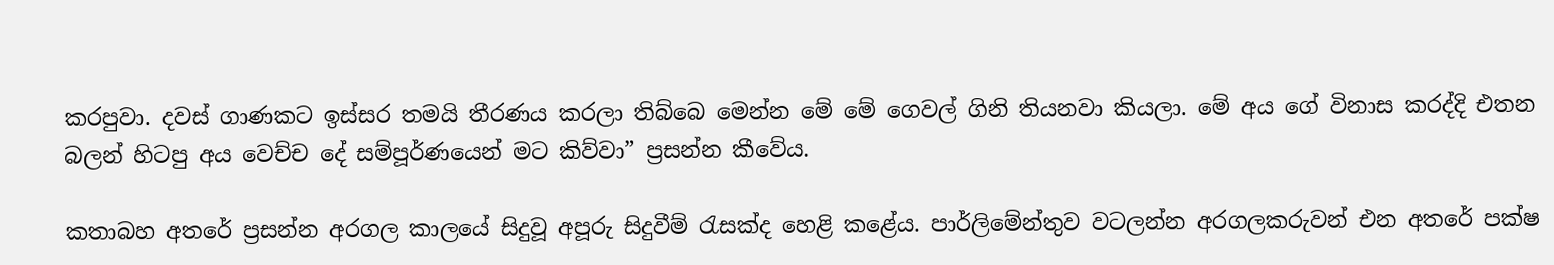කරපුවා. දවස් ගාණකට ඉස්සර තමයි තීරණය කරලා තිබ්බෙ මෙන්න මේ මේ ගෙවල් ගිනි තියනවා කියලා. මේ අය ගේ විනාස කරද්දි එතන බලන් හිටපු අය වෙච්ච දේ සම්පූර්ණයෙන් මට කිව්වා” ප්‍රසන්න කීවේය.

කතාබහ අතරේ ප්‍රසන්න අරගල කාලයේ සිදුවූ අපූරු සිදුවීම් රැසක්ද හෙළි කළේය. පාර්ලිමේන්තුව වටලන්න අරගලකරුවන් එන අතරේ පක්ෂ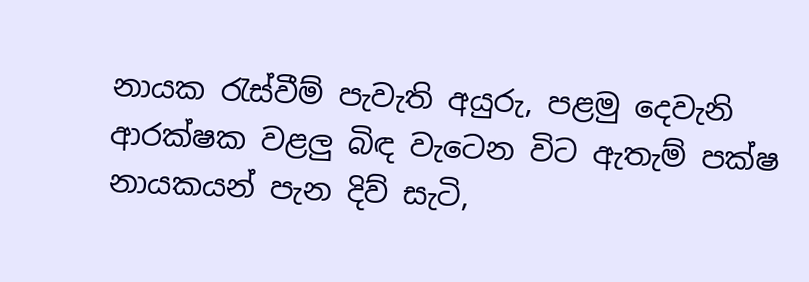නායක රැස්වීම් පැවැති අයුරු, පළමු දෙවැනි ආරක්ෂක වළලු බිඳ වැටෙන විට ඇතැම් පක්ෂ නායකයන් පැන දිව් සැටි,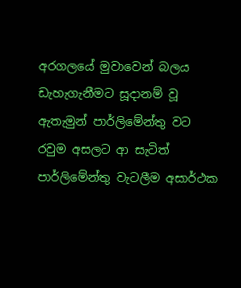අරගලයේ මුවාවෙන් බලය ඩැහැගැනීමට සූදානම් වූ ඇතැමුන් පාර්ලිමේන්තු වට රවුම අසලට ආ සැටිත් පාර්ලිමේන්තු වැටලීම අසාර්ථක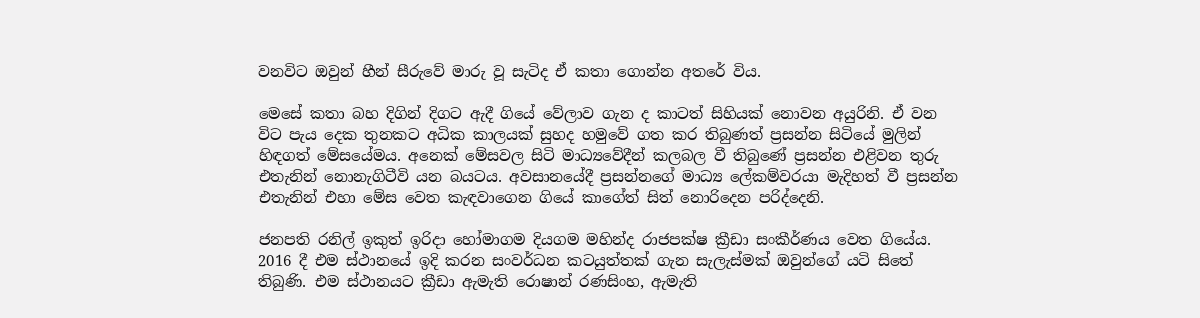වනවිට ඔවුන් හීන් සීරුවේ මාරු වූ සැටිද ඒ කතා ගොන්න අතරේ විය.

මෙසේ කතා බහ දිගින් දිගට ඇදී ගියේ වේලාව ගැන ද කාටත් සිහියක් නොවන අයුරිනි. ඒ වන විට පැය දෙක තුනකට අධික කාලයක් සුහද හමුවේ ගත කර තිබුණත් ප්‍රසන්න සිටියේ මුලින් හිඳගත් මේසයේමය. අනෙක් මේසවල සිටි මාධ්‍යවේදීන් කලබල වී තිබුණේ ප්‍රසන්න එළිවන තුරු එතැනින් නොනැගිටීවි යන බයටය. අවසානයේදී ප්‍රසන්නගේ මාධ්‍ය ලේකම්වරයා මැදිහත් වී ප්‍රසන්න එතැනින් එහා මේස වෙත කැඳවාගෙන ගියේ කාගේත් සිත් නොරිදෙන පරිද්දෙනි.

ජනපති රනිල් ඉකුත් ඉරිදා හෝමාගම දියගම මහින්ද රාජපක්ෂ ක්‍රීඩා සංකීර්ණය වෙත ගියේය. 2016 දී එම ස්ථානයේ ඉදි කරන සංවර්ධන කටයුත්තක් ගැන සැලැස්මක් ඔවුන්ගේ යටි සිතේ තිබුණි. එම ස්ථානයට ක්‍රීඩා ඇමැති රොෂාන් රණසිංහ, ඇමැති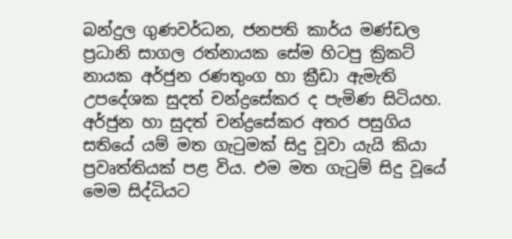බන්දුල ගුණවර්ධන, ජනපති කාර්ය මණ්ඩල ප්‍රධානි සාගල රත්නායක සේම හිටපු ක්‍රිකට් නායක අර්ජුන රණතුංග හා ක්‍රීඩා ඇමැති උපදේශක සුදත් චන්ද්‍රසේකර ද පැමිණ සිටියහ. අර්ජුන හා සුදත් චන්ද්‍රසේකර අතර පසුගිය සතියේ යම් මත ගැටුමක් සිදු වූවා යැයි කියා ප්‍රවෘත්තියක් පළ විය. එම මත ගැටුම් සිදු වූයේ මෙම සිද්ධියට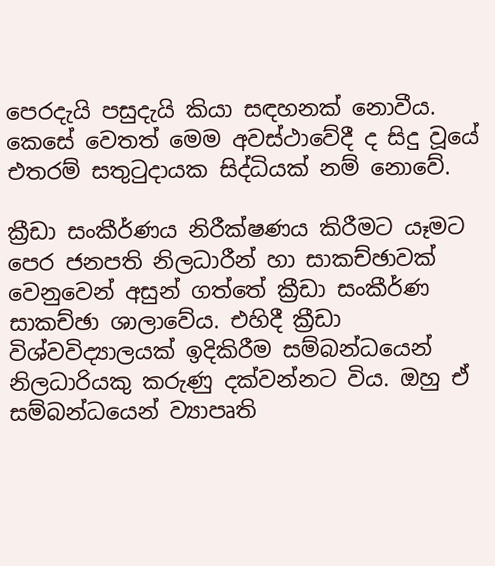පෙරදැයි පසුදැයි කියා සඳහනක් නොවීය. කෙසේ වෙතත් මෙම අවස්ථාවේදී ද සිදු වූයේ එතරම් සතුටුදායක සිද්ධියක් නම් නොවේ.

ක්‍රීඩා සංකීර්ණය නිරීක්ෂණය කිරීමට යෑමට පෙර ජනපති නිලධාරීන් හා සාකච්ඡාවක් වෙනුවෙන් අසුන් ගත්තේ ක්‍රීඩා සංකීර්ණ සාකච්ඡා ශාලාවේය. එහිදී ක්‍රීඩා විශ්වවිද්‍යාලයක් ඉදිකිරීම සම්බන්ධයෙන් නිලධාරියකු කරුණු දක්වන්නට විය. ඔහු ඒ සම්බන්ධයෙන් ව්‍යාපෘති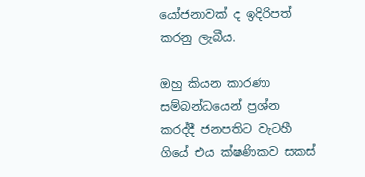යෝජනාවක් ද ඉදිරිපත් කරනු ලැබීය.

ඔහු කියන කාරණා සම්බන්ධයෙන් ප්‍රශ්න කරද්දී ජනපතිට වැටහී ගියේ එය ක්ෂණිකව සකස්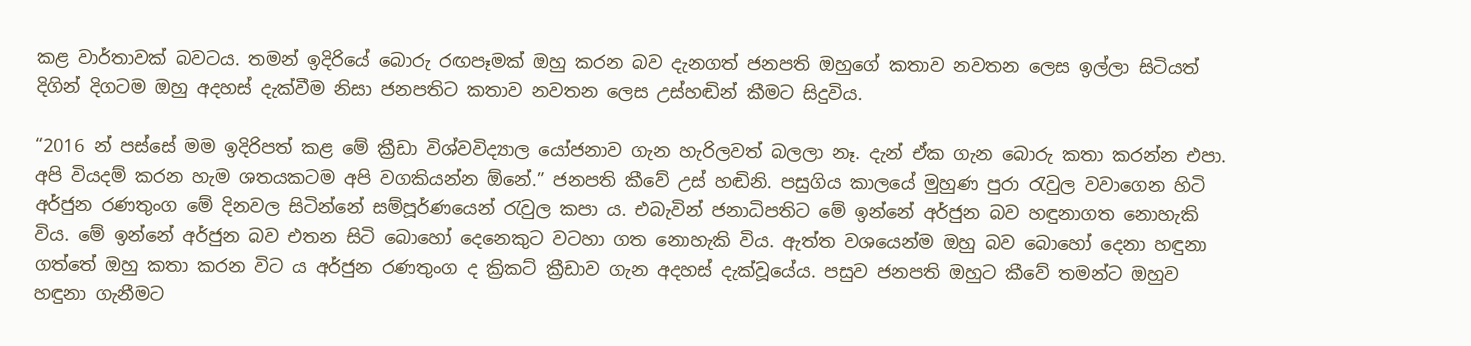කළ වාර්තාවක් බවටය. තමන් ඉදිරියේ බොරු රඟපෑමක් ඔහු කරන බව දැනගත් ජනපති ඔහුගේ කතාව නවතන ලෙස ඉල්ලා සිටියත් දිගින් දිගටම ඔහු අදහස් දැක්වීම නිසා ජනපතිට කතාව නවතන ලෙස උස්හඬින් කීමට සිදුවිය.

“2016 න් පස්සේ මම ඉදිරිපත් කළ මේ ක්‍රීඩා විශ්වවිද්‍යාල යෝජනාව ගැන හැරිලවත් බලලා නෑ. දැන් ඒක ගැන බොරු කතා කරන්න එපා. අපි වියදම් කරන හැම ශතයකටම අපි වගකියන්න ඕනේ.” ජනපති කීවේ උස් හඬිනි. පසුගිය කාලයේ මුහුණ පුරා රැවුල වවාගෙන හිටි අර්ජුන රණතුංග මේ දිනවල සිටින්නේ සම්පූර්ණයෙන් රැවුල කපා ය. එබැවින් ජනාධිපතිට මේ ඉන්නේ අර්ජුන බව හඳුනාගත නොහැකි විය. මේ ඉන්නේ අර්ජුන බව එතන සිටි බොහෝ දෙනෙකුට වටහා ගත නොහැකි විය. ඇත්ත වශයෙන්ම ඔහු බව බොහෝ දෙනා හඳුනා ගත්තේ ඔහු කතා කරන විට ය අර්ජුන රණතුංග ද ක්‍රිකට් ක්‍රීඩාව ගැන අදහස් දැක්වූයේය. පසුව ජනපති ඔහුට කීවේ තමන්ට ඔහුව හඳුනා ගැනීමට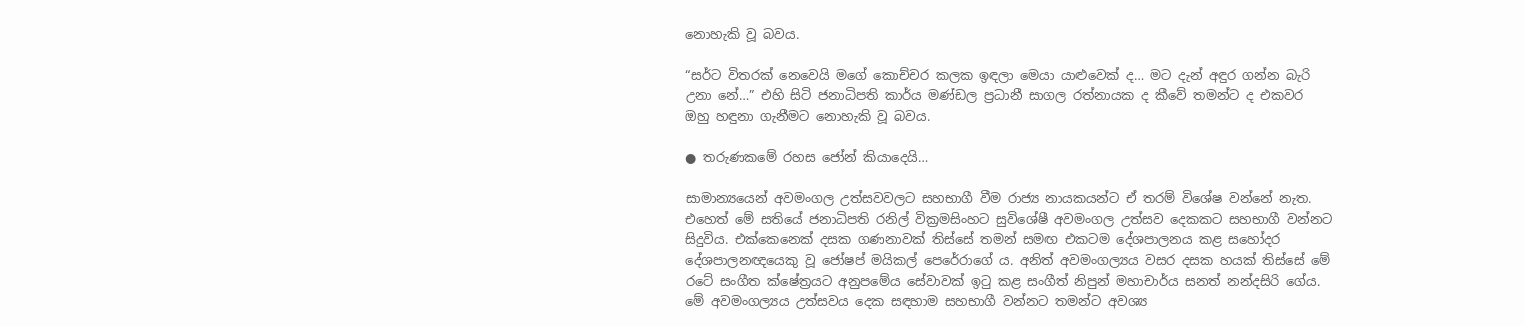නොහැකි වූ බවය.

“සර්ට විතරක් නෙවෙයි මගේ කොච්චර කලක ඉඳලා මෙයා යාළුවෙක් ද… මට දැන් අඳුර ගන්න බැරි උනා නේ…” එහි සිටි ජනාධිපති කාර්ය මණ්ඩල ප්‍රධානී සාගල රත්නායක ද කීවේ තමන්ට ද එකවර ඔහු හඳුනා ගැනීමට නොහැකි වූ බවය.

● තරුණකමේ රහස ජෝන් කියාදෙයි…

සාමාන්‍යයෙන් අවමංගල උත්සවවලට සහභාගී වීම රාජ්‍ය නායකයන්ට ඒ තරම් විශේෂ වන්නේ නැත. එහෙත් මේ සතියේ ජනාධිපති රනිල් වික්‍රමසිංහට සුවිශේෂී අවමංගල උත්සව දෙකකට සහභාගී වන්නට සිදුවිය. එක්කෙනෙක් දසක ගණනාවක් තිස්සේ තමන් සමඟ එකටම දේශපාලනය කළ සහෝදර දේශපාලනඥයෙකු වූ ජෝෂප් මයිකල් පෙරේරාගේ ය. අනිත් අවමංගල්‍යය වසර දසක හයක් තිස්සේ මේ රටේ සංගීත ක්ෂේත්‍රයට අනුපමේය සේවාවක් ඉටු කළ සංගීත් නිපුන් මහාචාර්ය සනත් නන්දසිරි ගේය. මේ අවමංගල්‍යය උත්සවය දෙක සඳහාම සහභාගී වන්නට තමන්ට අවශ්‍ය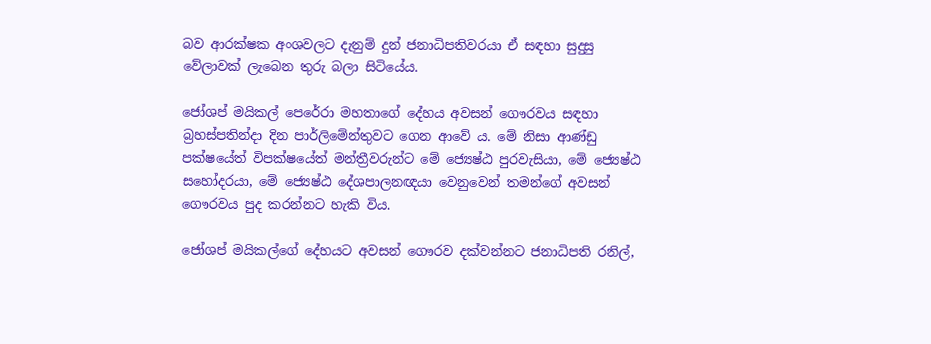බව ආරක්ෂක අංශවලට දැනුම් දුන් ජනාධිපතිවරයා ඒ සඳහා සුදුසු වේලාවක් ලැබෙන තුරු බලා සිටියේය.

ජෝශප් මයිකල් පෙරේරා මහතාගේ දේහය අවසන් ගෞරවය සඳහා බ්‍රහස්පතින්දා දින පාර්ලිමේන්තුවට ගෙන ආවේ ය. මේ නිසා ආණ්ඩු පක්ෂයේත් විපක්ෂයේත් මන්ත්‍රීවරුන්ට මේ ජ්‍යෙෂ්ඨ පුරවැසියා, මේ ජ්‍යෙෂ්ඨ සහෝදරයා, මේ ජ්‍යෙෂ්ඨ දේශපාලනඥයා වෙනුවෙන් තමන්ගේ අවසන් ගෞරවය පුද කරන්නට හැකි විය.

ජෝශප් මයිකල්ගේ දේහයට අවසන් ගෞරව දක්වන්නට ජනාධිපති රනිල්,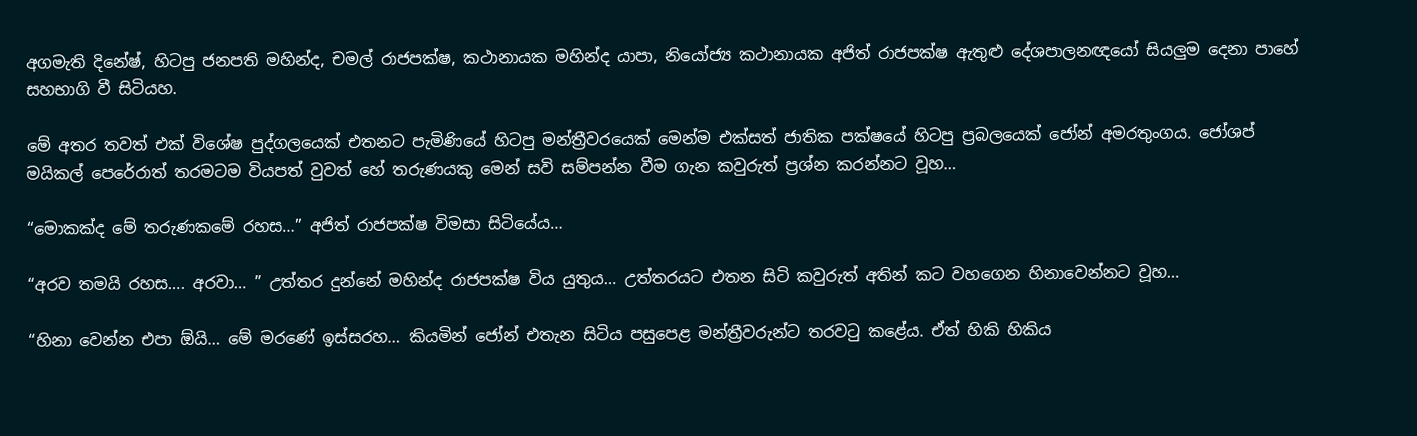අගමැති දිනේෂ්, හිටපු ජනපති මහින්ද, චමල් රාජපක්ෂ, කථානායක මහින්ද යාපා, නියෝජ්‍ය කථානායක අජිත් රාජපක්ෂ ඇතුළු දේශපාලනඥයෝ සියලුම දෙනා පාහේ සහභාගි වී සිටියහ.

මේ අතර තවත් එක් විශේෂ පුද්ගලයෙක් එතනට පැමිණියේ හිටපු මන්ත්‍රීවරයෙක් මෙන්ම එක්සත් ජාතික පක්ෂයේ හිටපු ප්‍රබලයෙක් ජෝන් අමරතුංගය. ජෝශප් මයිකල් පෙරේරාත් තරමටම වියපත් වුවත් හේ තරුණයකු මෙන් සවි සම්පන්න වීම ගැන කවුරුත් ප්‍රශ්න කරන්නට වූහ…

“මොකක්ද මේ තරුණකමේ රහස…” අජිත් රාජපක්ෂ විමසා සිටියේය…

“අරව තමයි රහස…. අරවා… ” උත්තර දුන්නේ මහින්ද රාජපක්ෂ විය යුතුය… උත්තරයට එතන සිටි කවුරුත් අතින් කට වහගෙන හිනාවෙන්නට වූහ…

“හිනා වෙන්න එපා ඕයි… මේ මරණේ ඉස්සරහ… කියමින් ජෝන් එතැන සිටිය පසුපෙළ මන්ත්‍රීවරුන්ට තරවටු කළේය. ඒත් හිකි හිකිය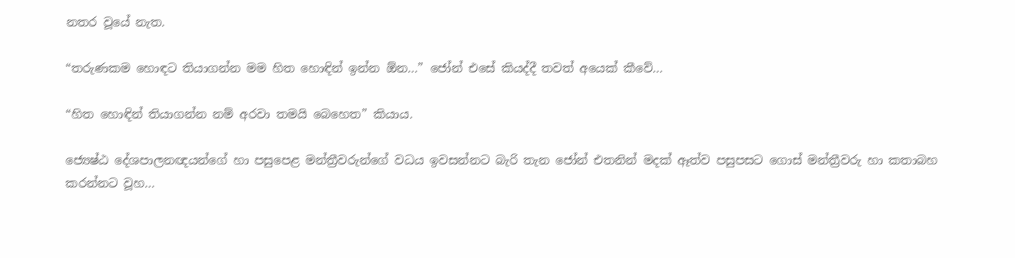නතර වූයේ නැත.

“තරුණකම හොඳට තියාගන්න මම හිත හොඳින් ඉන්න ඕන…” ජෝන් එසේ කියද්දී තවත් අයෙක් කීවේ…

“හිත හොඳින් තියාගන්න නම් අරවා තමයි බෙහෙත” කියාය.

ජ්‍යෙෂ්ඨ දේශපාලනඥයන්ගේ හා පසුපෙළ මන්ත්‍රීවරුන්ගේ වධය ඉවසන්නට බැරි තැන ජෝන් එතනින් මදක් ඈත්ව පසුපසට ගොස් මන්ත්‍රීවරු හා කතාබහ කරන්නට වූහ…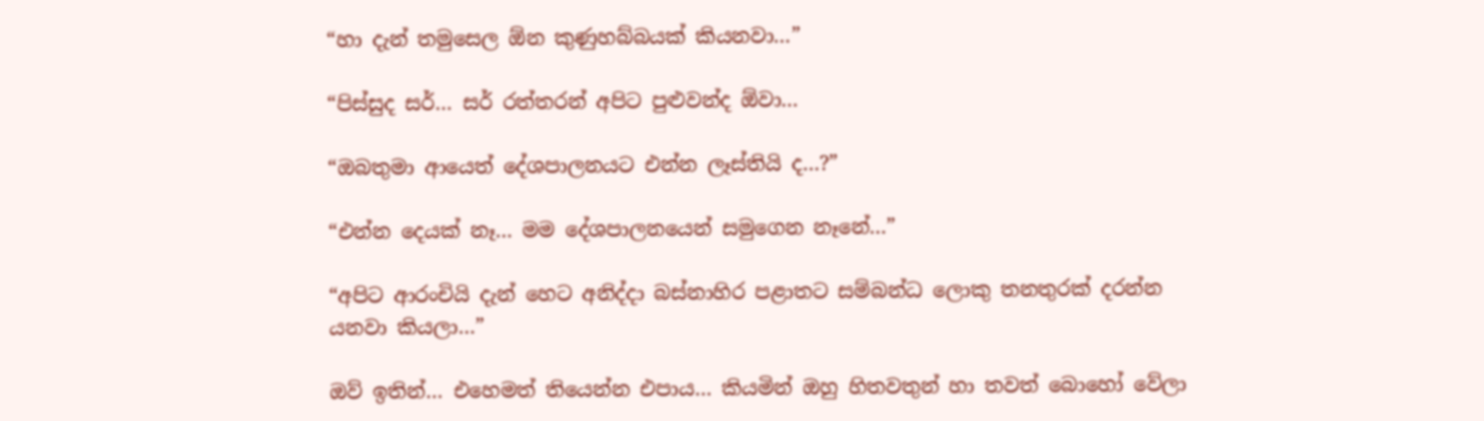“හා දැන් තමුසෙල ඕන කුණුහබ්බයක් කියනවා…”

“පිස්සුද සර්… සර් රත්තරන් අපිට පුළුවන්ද ඕවා…

“ඔබතුමා ආයෙත් දේශපාලනයට එන්න ලෑස්තියි ද…?”

“එන්න දෙයක් නෑ… මම දේශපාලනයෙන් සමුගෙන නෑනේ…”

“අපිට ආරංචියි දැන් හෙට අනිද්දා බස්නාහිර පළාතට සම්බන්ධ ලොකු තනතුරක් දරන්න යනවා කියලා…”

ඔව් ඉතින්… එහෙමත් තියෙන්න එපාය… කියමින් ඔහු හිතවතුන් හා තවත් බොහෝ වේලා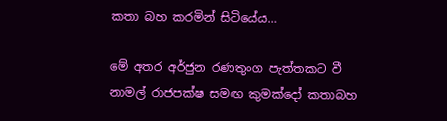කතා බහ කරමින් සිටියේය…

මේ අතර අර්ජුන රණතුංග පැත්තකට වී නාමල් රාජපක්ෂ සමඟ කුමක්දෝ කතාබහ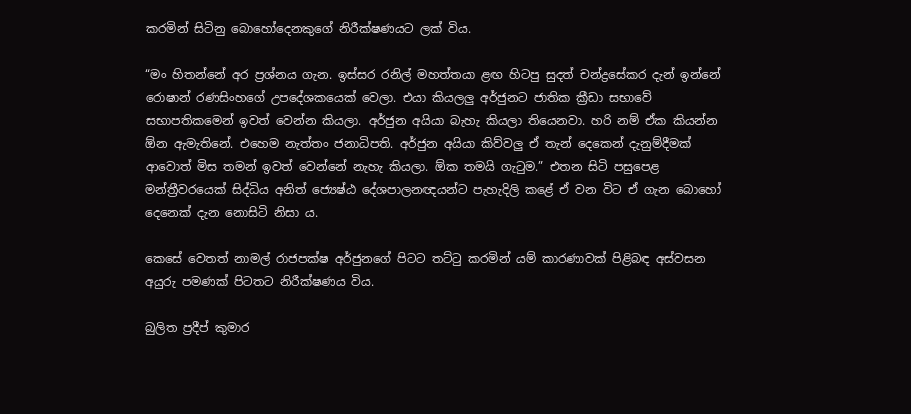කරමින් සිටිනු බොහෝදෙනකුගේ නිරීක්ෂණයට ලක් විය.

“මං හිතන්නේ අර ප්‍රශ්නය ගැන. ඉස්සර රනිල් මහත්තයා ළඟ හිටපු සුදත් චන්ද්‍රසේකර දැන් ඉන්නේ රොෂාන් රණසිංහගේ උපදේශකයෙක් වෙලා. එයා කියලලු අර්ජුනට ජාතික ක්‍රීඩා සභාවේ සභාපතිකමෙන් ඉවත් වෙන්න කියලා. අර්ජුන අයියා බැහැ කියලා තියෙනවා. හරි නම් ඒක කියන්න ඕන ඇමැතිනේ. එහෙම නැත්තං ජනාධිපති. අර්ජුන අයියා කිව්වලු ඒ තැන් දෙකෙන් දැනුම්දීමක් ආවොත් මිස තමන් ඉවත් වෙන්නේ නැහැ කියලා. ඕක තමයි ගැටුම.” එතන සිටි පසුපෙළ මන්ත්‍රීවරයෙක් සිද්ධිය අනිත් ජ්‍යෙෂ්ඨ දේශපාලනඥයන්ට පැහැදිලි කළේ ඒ වන විට ඒ ගැන බොහෝ දෙනෙක් දැන නොසිටි නිසා ය.

කෙසේ වෙතත් නාමල් රාජපක්ෂ අර්ජුනගේ පිටට තට්ටු කරමින් යම් කාරණාවක් පිළිබඳ අස්වසන අයුරු පමණක් පිටතට නිරීක්ෂණය විය.

බුලිත ප්‍රදීප් කුමාර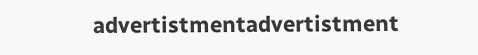advertistmentadvertistment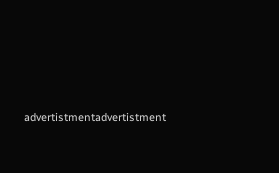advertistmentadvertistment